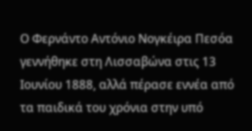Ο Φερνάντο Αντόνιο Νογκέιρα Πεσόα γεννήθηκε στη Λισσαβώνα στις 13 Ιουνίου 1888, αλλά πέρασε εννέα από τα παιδικά του χρόνια στην υπό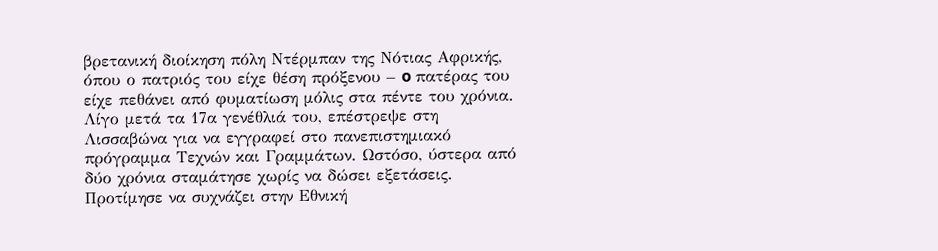βρετανική διοίκηση πόλη Ντέρμπαν της Νότιας Αφρικής, όπου ο πατριός του είχε θέση πρόξενου – o πατέρας του είχε πεθάνει από φυματίωση μόλις στα πέντε του χρόνια. Λίγο μετά τα 17α γενέθλιά του, επέστρεψε στη Λισσαβώνα για να εγγραφεί στο πανεπιστημιακό πρόγραμμα Τεχνών και Γραμμάτων. Ωστόσο, ύστερα από δύο χρόνια σταμάτησε χωρίς να δώσει εξετάσεις. Προτίμησε να συχνάζει στην Εθνική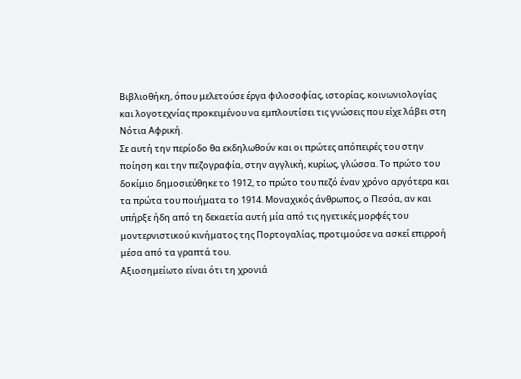Βιβλιοθήκη, όπου μελετούσε έργα φιλοσοφίας, ιστορίας, κοινωνιολογίας και λογοτεχνίας προκειμένου να εμπλουτίσει τις γνώσεις που είχε λάβει στη Νότια Αφρική.
Σε αυτή την περίοδο θα εκδηλωθούν και οι πρώτες απόπειρές του στην ποίηση και την πεζογραφία, στην αγγλική, κυρίως, γλώσσα. Το πρώτο του δοκίμιο δημοσιεύθηκε το 1912, το πρώτο του πεζό έναν χρόνο αργότερα και τα πρώτα του ποιήματα το 1914. Μοναχικός άνθρωπος, ο Πεσόα, αν και υπήρξε ήδη από τη δεκαετία αυτή μία από τις ηγετικές μορφές του μοντερνιστικού κινήματος της Πορτογαλίας, προτιμούσε να ασκεί επιρροή μέσα από τα γραπτά του.
Αξιοσημείωτο είναι ότι τη χρονιά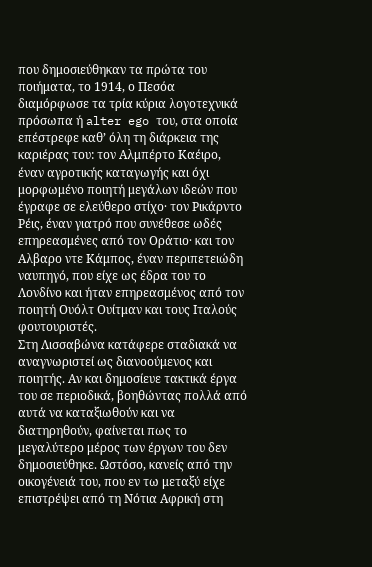που δημοσιεύθηκαν τα πρώτα του ποιήματα, το 1914, ο Πεσόα διαμόρφωσε τα τρία κύρια λογοτεχνικά πρόσωπα ή alter ego του, στα οποία επέστρεφε καθ’ όλη τη διάρκεια της καριέρας του: τον Αλμπέρτο Καέιρο, έναν αγροτικής καταγωγής και όχι μορφωμένο ποιητή μεγάλων ιδεών που έγραφε σε ελεύθερο στίχο· τον Ρικάρντο Ρέις, έναν γιατρό που συνέθεσε ωδές επηρεασμένες από τον Οράτιο· και τον Αλβαρο ντε Κάμπος, έναν περιπετειώδη ναυπηγό, που είχε ως έδρα του το Λονδίνο και ήταν επηρεασμένος από τον ποιητή Ουόλτ Ουίτμαν και τους Ιταλούς φουτουριστές.
Στη Λισσαβώνα κατάφερε σταδιακά να αναγνωριστεί ως διανοούμενος και ποιητής. Αν και δημοσίευε τακτικά έργα του σε περιοδικά, βοηθώντας πολλά από αυτά να καταξιωθούν και να διατηρηθούν, φαίνεται πως το μεγαλύτερο μέρος των έργων του δεν δημοσιεύθηκε. Ωστόσο, κανείς από την οικογένειά του, που εν τω μεταξύ είχε επιστρέψει από τη Νότια Αφρική στη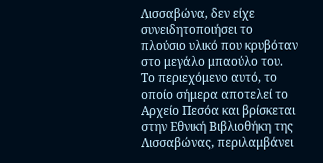Λισσαβώνα, δεν είχε συνειδητοποιήσει το πλούσιο υλικό που κρυβόταν στο μεγάλο μπαούλο του.
Το περιεχόμενο αυτό, το οποίο σήμερα αποτελεί το Αρχείο Πεσόα και βρίσκεται στην Εθνική Βιβλιοθήκη της Λισσαβώνας, περιλαμβάνει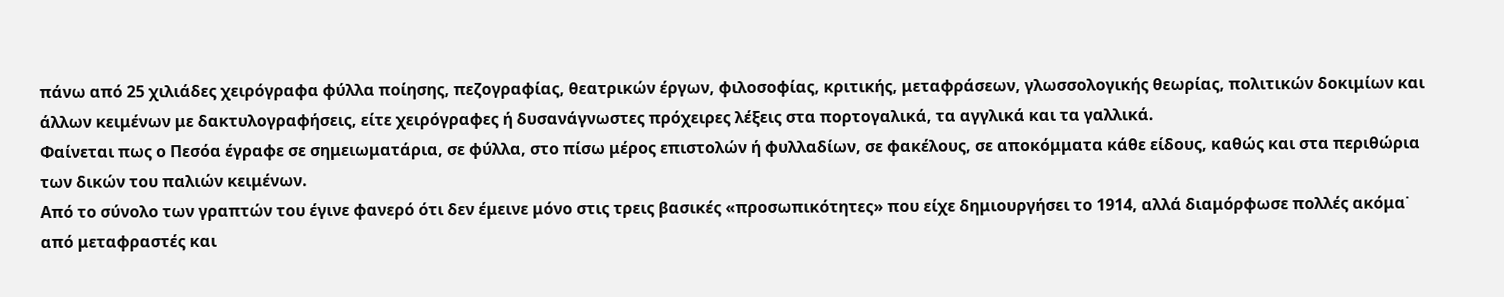πάνω από 25 χιλιάδες χειρόγραφα φύλλα ποίησης, πεζογραφίας, θεατρικών έργων, φιλοσοφίας, κριτικής, μεταφράσεων, γλωσσολογικής θεωρίας, πολιτικών δοκιμίων και άλλων κειμένων με δακτυλογραφήσεις, είτε χειρόγραφες ή δυσανάγνωστες πρόχειρες λέξεις στα πορτογαλικά, τα αγγλικά και τα γαλλικά.
Φαίνεται πως ο Πεσόα έγραφε σε σημειωματάρια, σε φύλλα, στο πίσω μέρος επιστολών ή φυλλαδίων, σε φακέλους, σε αποκόμματα κάθε είδους, καθώς και στα περιθώρια των δικών του παλιών κειμένων.
Από το σύνολο των γραπτών του έγινε φανερό ότι δεν έμεινε μόνο στις τρεις βασικές «προσωπικότητες» που είχε δημιουργήσει το 1914, αλλά διαμόρφωσε πολλές ακόμα˙ από μεταφραστές και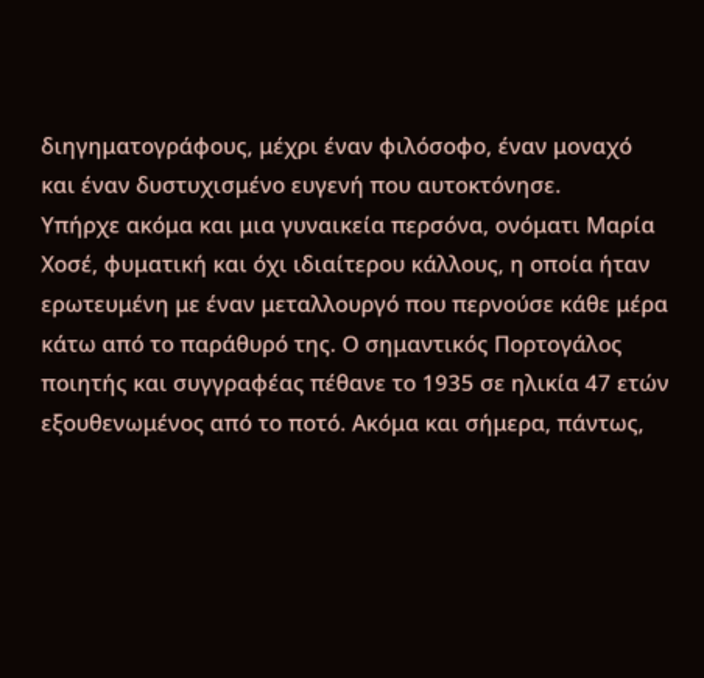διηγηματογράφους, μέχρι έναν φιλόσοφο, έναν μοναχό και έναν δυστυχισμένο ευγενή που αυτοκτόνησε.
Υπήρχε ακόμα και μια γυναικεία περσόνα, ονόματι Μαρία Χοσέ, φυματική και όχι ιδιαίτερου κάλλους, η οποία ήταν ερωτευμένη με έναν μεταλλουργό που περνούσε κάθε μέρα κάτω από το παράθυρό της. Ο σημαντικός Πορτογάλος ποιητής και συγγραφέας πέθανε το 1935 σε ηλικία 47 ετών εξουθενωμένος από το ποτό. Ακόμα και σήμερα, πάντως,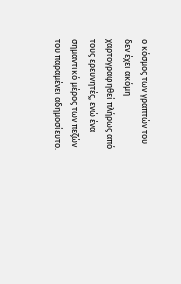ο κόσμος των γραπτών του δεν έχει ακόμη χαρτογραφηθεί πλήρως από τους ερευνητές, ενώ ένα σημαντικό μέρος των πεζών του παραμένει αδημοσίευτο.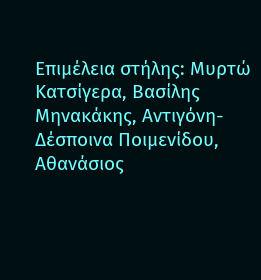Επιμέλεια στήλης: Μυρτώ Κατσίγερα, Βασίλης Μηνακάκης, Αντιγόνη-Δέσποινα Ποιμενίδου, Αθανάσιος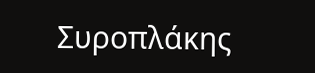Συροπλάκης